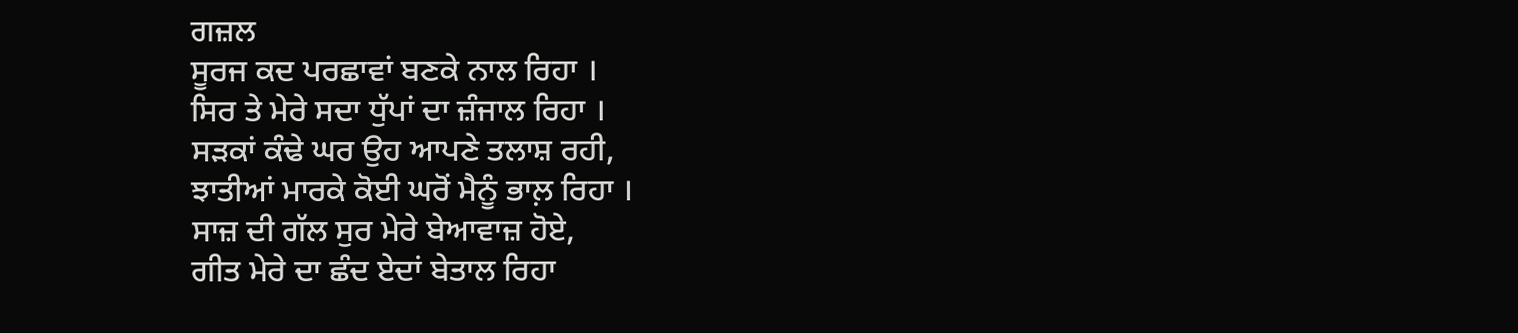ਗਜ਼ਲ
ਸੂਰਜ ਕਦ ਪਰਛਾਵਾਂ ਬਣਕੇ ਨਾਲ ਰਿਹਾ ।
ਸਿਰ ਤੇ ਮੇਰੇ ਸਦਾ ਧੁੱਪਾਂ ਦਾ ਜ਼ੰਜਾਲ ਰਿਹਾ ।
ਸੜਕਾਂ ਕੰਢੇ ਘਰ ਉਹ ਆਪਣੇ ਤਲਾਸ਼ ਰਹੀ,
ਝਾਤੀਆਂ ਮਾਰਕੇ ਕੋਈ ਘਰੋਂ ਮੈਨੂੰ ਭਾਲ਼ ਰਿਹਾ ।
ਸਾਜ਼ ਦੀ ਗੱਲ ਸੁਰ ਮੇਰੇ ਬੇਆਵਾਜ਼ ਹੋਏ,
ਗੀਤ ਮੇਰੇ ਦਾ ਛੰਦ ਏਦਾਂ ਬੇਤਾਲ ਰਿਹਾ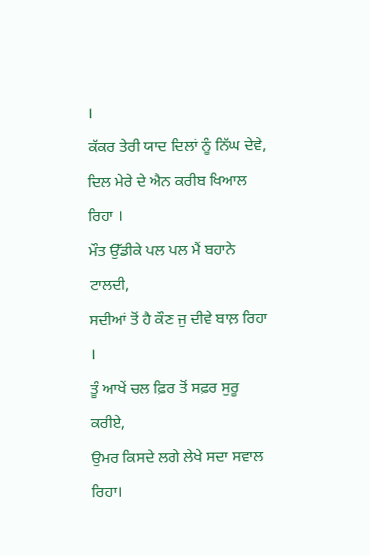।
ਕੱਕਰ ਤੇਰੀ ਯਾਦ ਦਿਲਾਂ ਨੂੰ ਨਿੱਘ ਦੇਵੇ,
ਦਿਲ ਮੇਰੇ ਦੇ ਐਨ ਕਰੀਬ ਖਿਆਲ ਰਿਹਾ ।
ਮੌਤ ਉੱਡੀਕੇ ਪਲ ਪਲ ਮੈਂ ਬਹਾਨੇ ਟਾਲਦੀ,
ਸਦੀਆਂ ਤੋਂ ਹੈ ਕੌਣ ਜੁ ਦੀਵੇ ਬਾਲ਼ ਰਿਹਾ ।
ਤੂੰ ਆਖੇਂ ਚਲ ਫ਼ਿਰ ਤੋਂ ਸਫ਼ਰ ਸੁਰੂ ਕਰੀਏ,
ਉਮਰ ਕਿਸਦੇ ਲਗੇ ਲੇਖੇ ਸਦਾ ਸਵਾਲ ਰਿਹਾ।